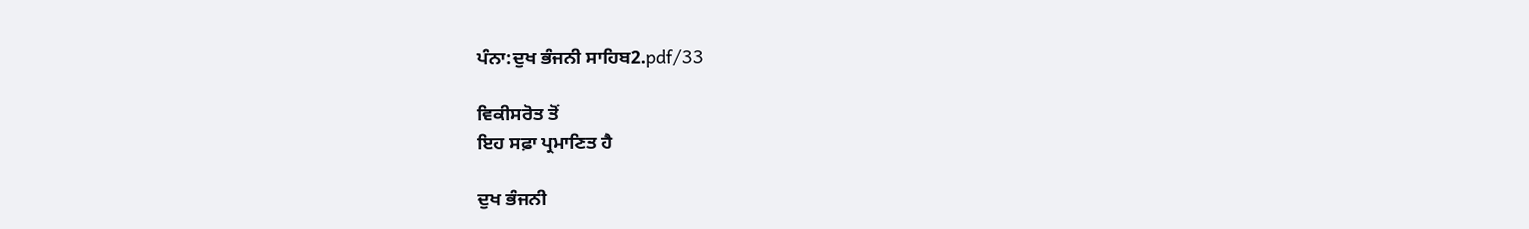ਪੰਨਾ:ਦੁਖ ਭੰਜਨੀ ਸਾਹਿਬ2.pdf/33

ਵਿਕੀਸਰੋਤ ਤੋਂ
ਇਹ ਸਫ਼ਾ ਪ੍ਰਮਾਣਿਤ ਹੈ

ਦੁਖ ਭੰਜਨੀ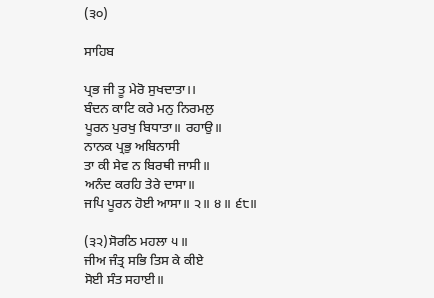(੩੦)

ਸਾਹਿਬ

ਪ੍ਰਭ ਜੀ ਤੂ ਮੇਰੋ ਸੁਖਦਾਤਾ।।
ਬੰਦਨ ਕਾਟਿ ਕਰੇ ਮਨੁ ਨਿਰਮਲੁ
ਪੂਰਨ ਪੁਰਖੁ ਬਿਧਾਤਾ॥ ਰਹਾਉ॥
ਨਾਨਕ ਪ੍ਰਭੁ ਅਬਿਨਾਸੀ
ਤਾ ਕੀ ਸੇਵ ਨ ਬਿਰਥੀ ਜਾਸੀ॥
ਅਨੰਦ ਕਰਹਿ ਤੇਰੇ ਦਾਸਾ॥
ਜਪਿ ਪੂਰਨ ਹੋਈ ਆਸਾ॥ ੨॥ ੪॥ ੬੮॥

(੩੨)ਸੋਰਠਿ ਮਹਲਾ ੫॥
ਜੀਅ ਜੰਤ੍ਰ ਸਭਿ ਤਿਸ ਕੇ ਕੀਏ
ਸੋਈ ਸੰਤ ਸਹਾਈ॥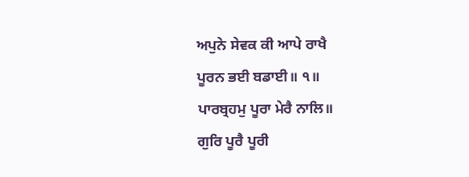ਅਪੁਨੇ ਸੇਵਕ ਕੀ ਆਪੇ ਰਾਖੈ
ਪੂਰਨ ਭਈ ਬਡਾਈ॥ ੧॥
ਪਾਰਬ੍ਰਹਮੁ ਪੂਰਾ ਮੇਰੈ ਨਾਲਿ॥
ਗੁਰਿ ਪੂਰੈ ਪੂਰੀ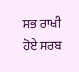ਸਭ ਰਾਖੀ
ਹੋਏ ਸਰਬ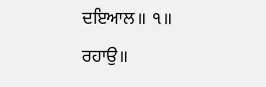ਦਇਆਲ॥ ੧॥ ਰਹਾਉ॥